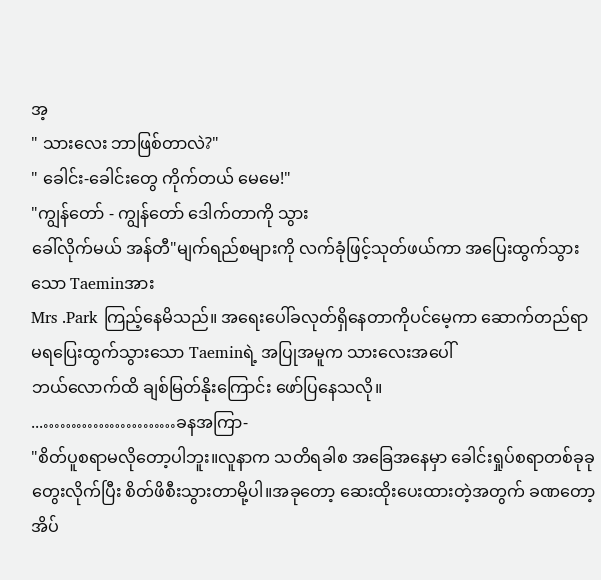အ့
" သားလေး ဘာဖြစ်တာလဲ?"
" ခေါင်း-ခေါင်းတွေ ကိုက်တယ် မေမေ!"
"ကျွန်တော် - ကျွန်တော် ဒေါက်တာကို သွား
ခေါ်လိုက်မယ် အန်တီ"မျက်ရည်စများကို လက်ခုံဖြင့်သုတ်ဖယ်ကာ အပြေးထွက်သွားသော Taeminအား
Mrs .Park ကြည့်နေမိသည်။ အရေးပေါ်ခလုတ်ရှိနေတာကိုပင်မေ့ကာ ဆောက်တည်ရာမရပြေးထွက်သွားသော Taeminရဲ့ အပြုအမူက သားလေးအပေါ်
ဘယ်လောက်ထိ ချစ်မြတ်နိုးကြောင်း ဖော်ပြနေသလို။
...……………………ခနအကြာ-
"စိတ်ပူစရာမလိုတော့ပါဘူး။လူနာက သတိရခါစ အခြေအနေမှာ ခေါင်းရှုပ်စရာတစ်ခုခု တွေးလိုက်ပြီး စိတ်ဖိစီးသွားတာမို့ပါ။အခုတော့ ဆေးထိုးပေးထားတဲ့အတွက် ခဏတော့ အိပ်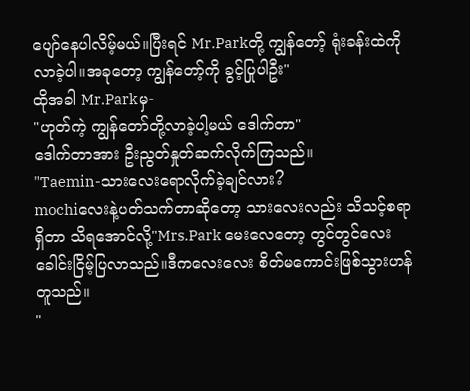ပျော်နေပါလိမ့်မယ်။ပြီးရင် Mr.Parkတို့ ကျွန်တော့် ရုံးခန်းထဲကို လာခဲ့ပါ။အခုတော့ ကျွန်တော့်ကို ခွင့်ပြုပါဦး"
ထိုအခါ Mr.Parkမှ-
"ဟုတ်ကဲ့ ကျွန်တော်တို့လာခဲ့ပါ့မယ် ဒေါက်တာ"
ဒေါက်တာအား ဦးညွတ်နှုတ်ဆက်လိုက်ကြသည်။
"Taemin-သားလေးရောလိုက်ခဲ့ချင်လား?
mochiလေးနဲ့ပတ်သက်တာဆိုတော့ သားလေးလည်း သိသင့်စရာရှိတာ သိရအောင်လို့"Mrs.Park မေးလေတော့ တွင်တွင်လေးခေါင်းငြိမ့်ပြလာသည်။ဒီကလေးလေး စိတ်မကောင်းဖြစ်သွားဟန်တူသည်။
"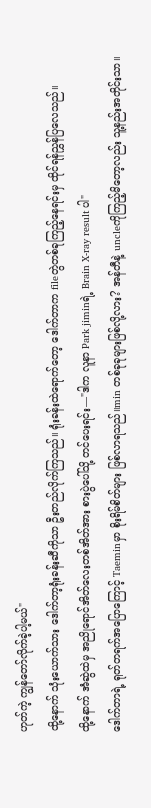ဟုတ်ကဲ့ ကျွန်တော်လိုက်ခဲ့ပါ့မယ်"
ထို့နောက် သုံးယောက်သား ဒေါက်တာ့ရုံးခန်းဆီကိုသာ ဦးတည်လိုက်ကြသည်။ ရုံးခန်းထဲရောက်တော့ ဒေါက်တာက fileတွဲတစ်ခုကြည့်နေရင်းမှ ထိုင်ရန်ညွှန်ပြလေသည်။
ထို့နောက် အံဆွဲထဲမှ အညိုရောင်အိတ်လေးတစ်အိတ်အား စားပွဲပေါ်သို့ တင်ပေးရင်း—"ဒါက လူနာ Park jiminရဲ့ Brain X-ray result ပါ"
ဒေါက်တာရဲ့ ရုတ်တရက်အပြောကြောင့် Taeminမှာ စိုးရိမ်စိတ်များ ဖြစ်လာရသည်။min တစ်ခုခုများဖြစ်လို့လား? အန်တီနဲ့ uncleကိုကြည့်မိတော့လည်း သူ့နည်းအတိုင်းသာ။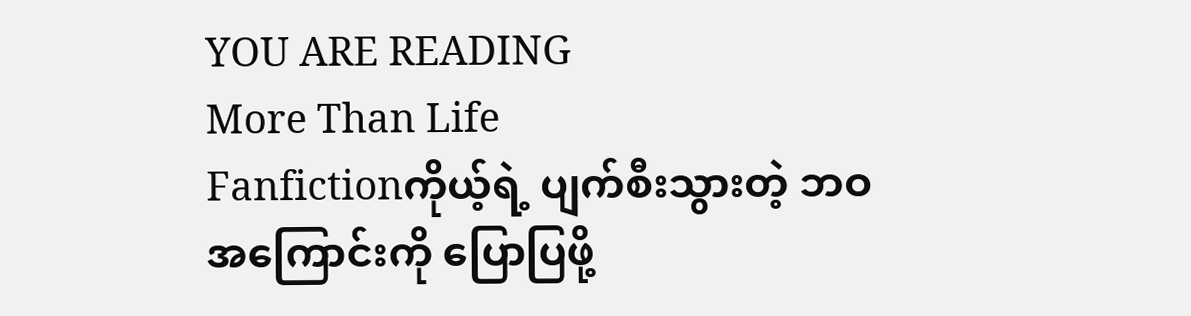YOU ARE READING
More Than Life
Fanfictionကိုယ့်ရဲ့ ပျက်စီးသွားတဲ့ ဘဝအကြောင်းကို ပြောပြဖို့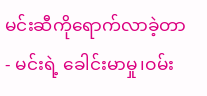မင်းဆီကိုရောက်လာခဲ့တာ- မင်းရဲ့ ခေါင်းမာမှု၊ဝမ်း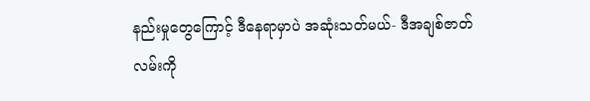နည်းမှုတွေကြောင့် ဒီနေရာမှာပဲ အဆုံးသတ်မယ်- ဒီအချစ်ဇာတ်လမ်းကို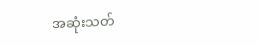အဆုံးသတ်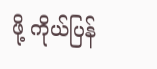ဖို့ ကိုယ်ပြန်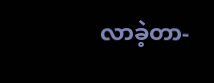လာခဲ့တာ-